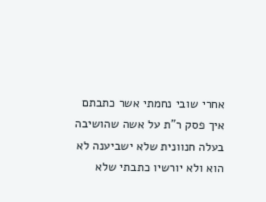אחרי שובי נחמתי אשר כתבתם איך פסק ר"ת על אשה שהושיבה בעלה חנוונית שלא ישביענה לא הוא ולא יורשיו כתבתי שלא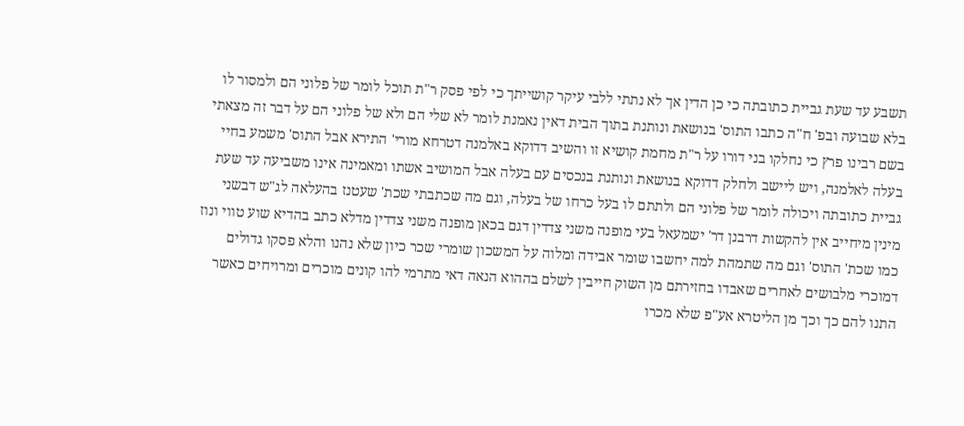תשבע עד שעת גביית כתובתה כי כן הדין אך לא נתתי ללבי עיקר קושייתך כי לפי פסק ר"ת תוכל לומר של פלוני הם ולמסור לו בלא שבועה ובפ' ח"ה כתבו התוס' בנושאת ונותנת בתוך הבית דאין נאמנת לומר לא שלי הם ולא של פלוני הם על דבר זה מצאתי בשם רבינו פרץ כי נחלקו בני דורו על ר"ת מחמת קושיא זו והשיב דדוקא באלמנה דטרחא מורי' התירא אבל התוס' משמע בחיי בעלה לאלמנה, ויש ליישב ולחלק דדוקא בנושאת ונותנת בנכסים עם בעלה אבל המושיב אשתו ומאמינה אינו משביעה עד שעת גביית כתובתה ויכולה לומר של פלוני הם ולתתם לו בעל כרחו של בעלה, וגם מה שכתבתי שכת' שעטנז בהעלאה לג"ש דבשני מינין מיחייב אין להקשות דרבנן דר' ישמעאל בעי מופנה משני צדדין דגם בכאן מופנה משני צדדין מדלא כתב בהדיא שוע טווי ונוז כמו שכת' התוס' וגם מה שתמהת למה יחשבו שומר אבידה ומלוה על המשכון שומרי שכר כיון שלא נהנו והלא פסקו גדולים דמוכרי מלבושים לאחרים שאבדו בחזירתם מן השוק חייבין לשלם בההוא הנאה דאי מתרמי להו קונים מוכרים ומרויחים כאשר התנו להם כך וכך מן הליטרא אע"פ שלא מכרו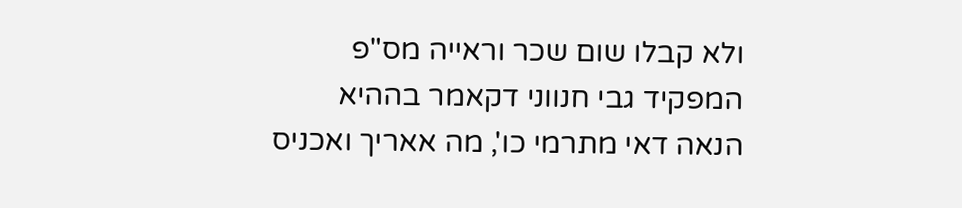ולא קבלו שום שכר וראייה מס"פ המפקיד גבי חנווני דקאמר בההיא הנאה דאי מתרמי כו', מה אאריך ואכניס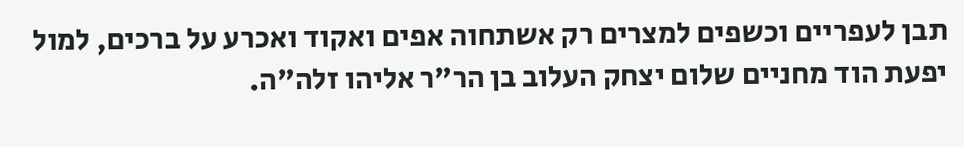תבן לעפריים וכשפים למצרים רק אשתחוה אפים ואקוד ואכרע על ברכים, למול יפעת הוד מחניים שלום יצחק העלוב בן הר"ר אליהו זלה"ה.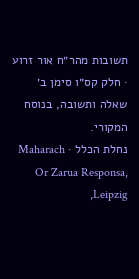תשובות מהר״ח אור זרוע · חלק קס״ו סימן ב׳
שאלה ותשובה, בנוסח המקורי.
נחלת הכלל · Maharach Or Zarua Responsa, Leipzig,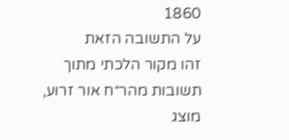1860
על התשובה הזאת
זהו מקור הלכתי מתוך תשובות מהר״ח אור זרוע, מוצג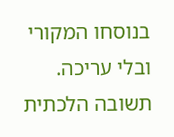בנוסחו המקורי ובלי עריכה. תשובה הלכתית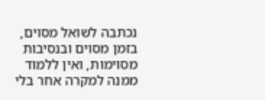נכתבה לשואל מסוים, בזמן מסוים ובנסיבות מסוימות, ואין ללמוד ממנה למקרה אחר בלי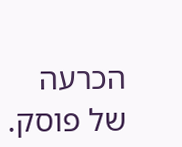הכרעה של פוסק.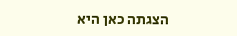הצגתה כאן היא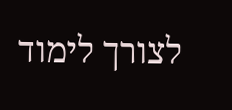לצורך לימוד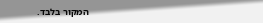המקור בלבד.